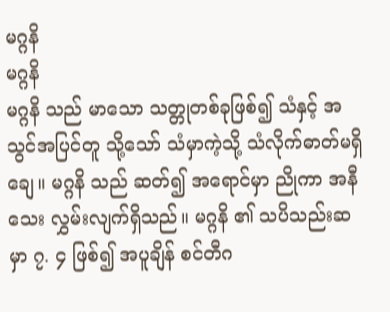မဂ္ဂနိ
မဂ္ဂနိ
မဂ္ဂနိ သည် မာသော သတ္တုတစ်ခုဖြစ်၍ သံနှင့် အသွင်အပြင်တူ သို့သော် သံမှာကဲ့သို့ သံလိုက်ဓာတ်မရှိချေ။ မဂ္ဂနိ သည် ဆတ်၍ အရောင်မှာ ညိုကာ အနီသေး လွှမ်းလျက်ရှိသည်။ မဂ္ဂနိ ၏ သပိသည်းဆမှာ ၇. ၄ ဖြစ်၍ အပူချိန် စင်တီဂ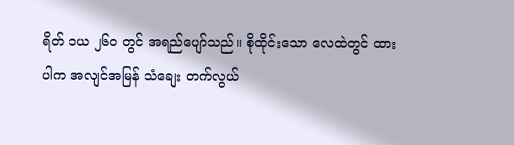ရိတ် ၁ယ ၂၆ဝ တွင် အရည်ပျော်သည်။ စိုထိုင်းသော လေထဲတွင် ထားပါက အလျင်အမြန် သံချေး တက်လွယ်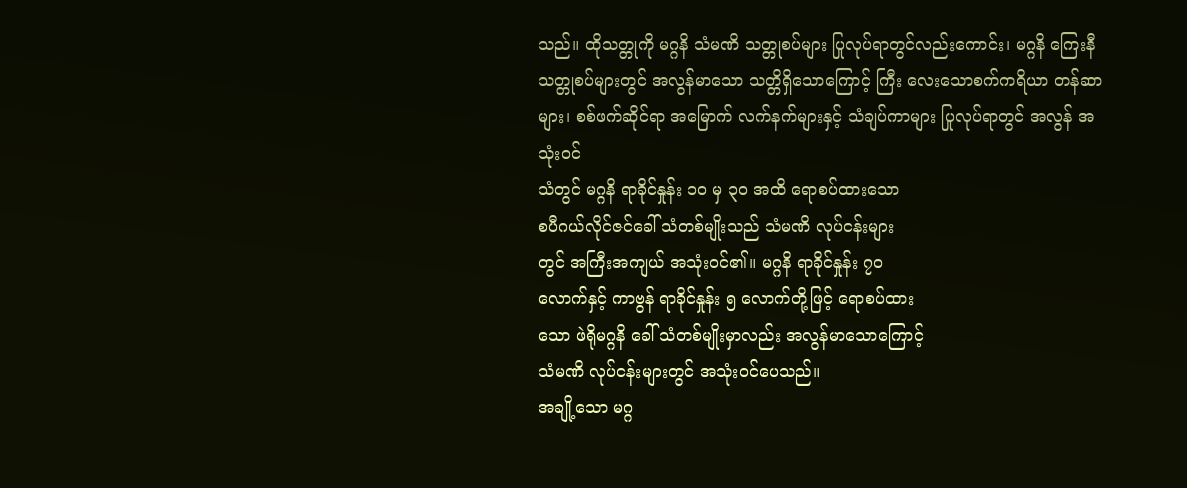သည်။ ထိုသတ္တုကို မဂ္ဂနိ သံမဏိ သတ္တုစပ်များ ပြုလုပ်ရာတွင်လည်းကောင်း၊ မဂ္ဂနိ ကြေးနီသတ္တုစပ်များတွင် အလွန်မာသော သတ္တိရှိသောကြောင့် ကြီး လေးသောစက်ကရိယာ တန်ဆာများ၊ စစ်ဖက်ဆိုင်ရာ အမြောက် လက်နက်များနှင့် သံချပ်ကာများ ပြုလုပ်ရာတွင် အလွန် အသုံးဝင်
သံတွင် မဂ္ဂနိ ရာခိုင်နှုန်း ၁ဝ မှ ၃ဝ အထိ ရောစပ်ထားသော
စပီဂယ်လိုင်ဇင်ခေါ် သံတစ်မျိုးသည် သံမဏိ လုပ်ငန်းများ
တွင် အကြီးအကျယ် အသုံးဝင်၏။ မဂ္ဂနိ ရာခိုင်နှုန်း ၇ဝ
လောက်နှင့် ကာဗွန် ရာခိုင်နှုန်း ၅ လောက်တို့ဖြင့် ရောစပ်ထား
သော ဖဲရိုမဂ္ဂနိ ခေါ် သံတစ်မျိုးမှာလည်း အလွန်မာသောကြောင့်
သံမဏိ လုပ်ငန်းများတွင် အသုံးဝင်ပေသည်။
အချို့သော မဂ္ဂ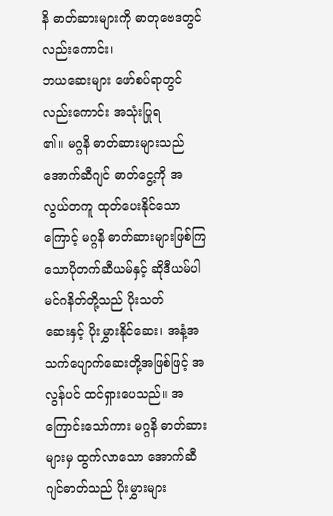နိ ဓာတ်ဆားများကို ဓာတုဗေဒတွင် လည်းကောင်း၊
ဘယဆေးများ ဖော်စပ်ရာတွင် လည်းကောင်း အသုံးပြုရ
၏။ မဂ္ဂနိ ဓာတ်ဆားများသည် အောက်ဆီဂျင် ဓာတ်ငွေ့ကို အ
လွယ်တကူ ထုတ်ပေးနိုင်သောကြောင့် မဂ္ဂနိ ဓာတ်ဆားများဖြစ်ကြသောပိုတက်ဆီယမ်နှင့် ဆိုဒီယမ်ပါမင်ဂနိတ်တို့သည် ပိုးသတ်
ဆေးနှင့် ပိုးမွှားနိုင်ဆေး၊ အနံ့အသက်ပျောက်ဆေးတို့အဖြစ်ဖြင့် အ
လွန်ပင် ထင်ရှားပေသည်။ အကြောင်းသော်ကား မဂ္ဂနိ ဓာတ်ဆားများမှ ထွက်လာသော အောက်ဆီဂျင်ဓာတ်သည် ပိုးမွှားများ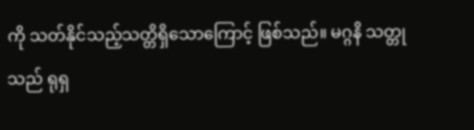ကို သတ်နိုင်သည့်သတ္တိရှိသောကြောင့် ဖြစ်သည်။ မဂ္ဂနိ သတ္တု
သည် ရုရှ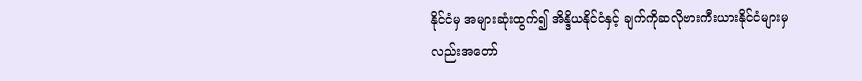နိုင်ငံမှ အများဆုံးထွက်၍ အိန္ဒိယနိုင်ငံနှင့် ချက်ကိုဆလိုဗားကီးယားနိုင်ငံများမှလည်းအတော်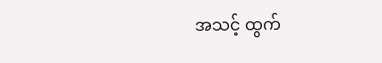အသင့် ထွက်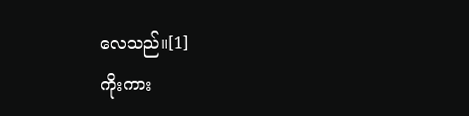လေသည်။[1]
ကိုးကား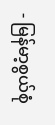- မြန်မာ့စွယ်စုံ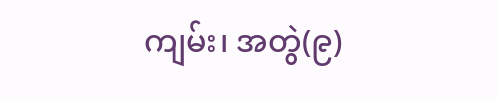ကျမ်း၊ အတွဲ(၉)